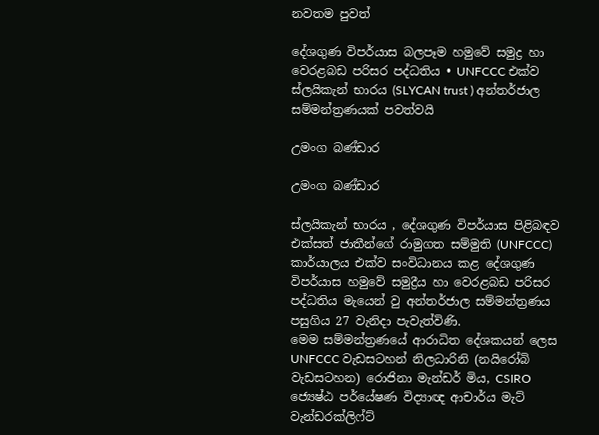නවතම පුවත්

දේශගුණ විපර්යාස බලපෑම හමුවේ සමුද්‍ර හා වෙරළබඩ පරිසර පද්ධතිය • UNFCCC එක්ව ස්ලයිකැන් භාරය (SLYCAN trust ) අන්තර්ජාල සම්මන්ත්‍රණයක් පවත්වයි

උමංග බණ්ඩාර

උමංග බණ්ඩාර

ස්ලයිකැන් භාරය , දේශගුණ විපර්යාස පිළිබඳව එක්සත් ජාතීන්ගේ රාමුගත සම්මුති (UNFCCC) කාර්යාලය එක්ව සංවිධානය කළ දේශගුණ විපර්යාස හමුවේ සමුද්‍රීය හා වෙරළබඩ පරිසර පද්ධතිය මැයෙන් වු අන්තර්ජාල සම්මන්ත්‍රණය පසුගිය 27 වැනිදා පැවැත්විණි.
මෙම සම්මන්ත්‍රණයේ ආරාධිත දේශකයන් ලෙස UNFCCC වැඩසටහන් නිලධාරිනි (නයිරෝබි වැඩසටහන) රොජිනා මැන්ඩර් මිය, CSIRO ජ්‍යෙෂ්ඨ පර්යේෂණ විද්‍යාඥ ආචාර්ය මැට් වැන්ඩරක්ලිෆ්ට්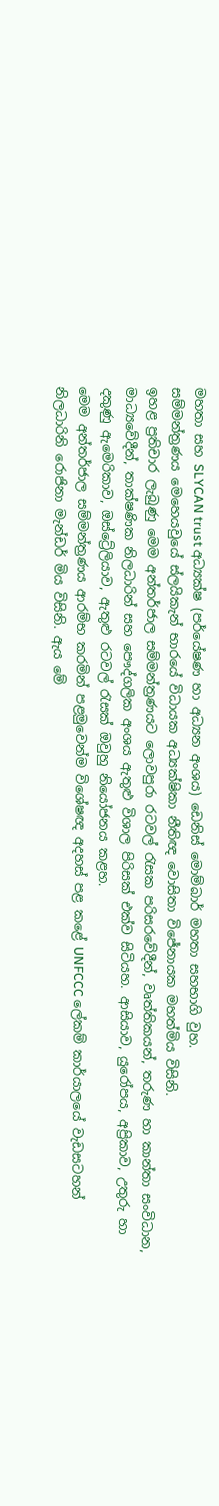මහතා සහ SLYCAN trust අධ්‍යක්ෂ (පර්යේෂණ හා අධ්‍යන අංශය) ඩෙනිස් මොම්බාර් මහතා සහභාගි වුහ.
සම්මන්ත්‍රණය මෙහෙයවුයේ ස්ලයිකැන් භාරයේ විධායක අධ්‍යක්ෂිකා නීතිඥ වොසිතා විජේනායක මහත්මිය විසිනි.
ඉහළ ප්‍රතිචාර ලැබුණු මෙම අන්තර්ජාල සම්මන්ත්‍රණයට ලොවපුරා රටවල් රැසක පරිසරවේදීන්, වෘත්තිකයන්, තරුණ හා කාන්තා සංවිධාන, මාධ්‍යවේදීන්, තාක්ෂණික නිලධාරින් සහ පෞද්ගලික අංශය ඇතුළු විශාල පිරිසක් එක්ව සිටියහ. ආසියාව, යුරෝපය, අප්‍රිකාව, උතුරු හා දකුණු ඇමෙරිකාව, ඔස්ට්‍රේලියාව, ඇතුළු රටවල් රැසක් ඔවුහු නියෝජනය කළහ.
මෙම අන්තර්ජාල සම්මන්ත්‍රණය ආරම්භ කරමින් පළමුවෙන්ම විශේෂඥ අදහස් පළ කළේ UNFCCC ලේකම් කාර්යාලයේ වැඩසටහන් නිලධාරිනි රොජිනා මැන්ඩර් මිය විසිනි. ඇය මේ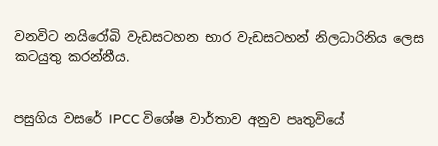වනවිට නයිරෝබි වැඩසටහන භාර වැඩසටහන් නිලධාරිනිය ලෙස කටයුතු කරන්නීය.


පසුගිය වසරේ IPCC විශේෂ වාර්තාව අනුව පෘතුවියේ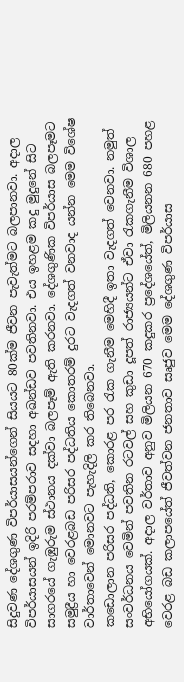සිදුවණ දේශගුණ විපර්යාසයන්ගෙන් සියයට 80ක්ම ජීවන පැවැත්මට බලපානවා. අදාල විපර්යාසයන් ඉදිරි පරම්පරාව සදහා අඛන්ඩව පවතිනවා. එය ඉහළම කදු මුදුනේ සිට සාගරයේ ගැඹුරුම ස්ථානය දක්වා බලපෑම් ඇති කරනවා. දේශගුණික විපර්යාස බලපෑමට සමුද්‍රීය හා වෙරළබඩ පරිසර පද්ධතිය කොතරම් දුරට වැදගත් වනවාද යන්න මෙම විශේෂ වාර්තාවෙන් මොනවට පැහැදිලි කර තිබෙනවා.
කඩොලාන පරිසර පද්ධති, කොරළ පර රැක ගැනීම මෙහිදී ඉතා වැදගත් වෙනවා. නමුත් සංවර්ධනය වෙමින් පවතින රටවල් සහ කුඩා දූපත් රාජ්‍යයන්ට ඒවා රැකගැනීම විශාල අභියෝගයක්. අදාල වර්තාව අනුව මිලියන 670 කදුකර ප්‍රදේශයේත්, මිලියනන 680 පහළ වෙරළ බඩ කලාපයේත් ජීවත්වන ජනතාව සෘජුව මෙම දේශගුණ විපර්යාස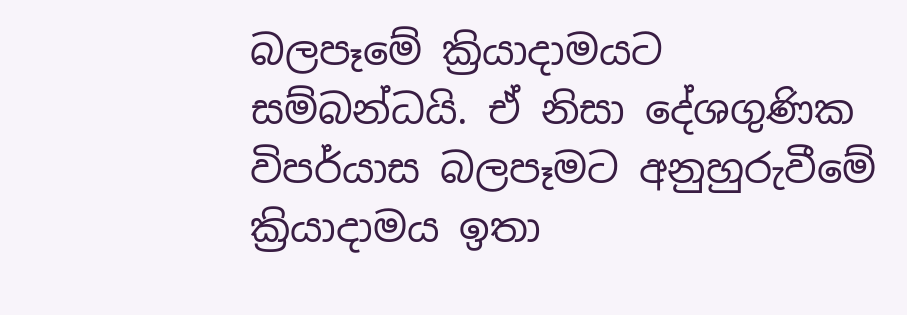බලපෑමේ ක්‍රියාදාමයට සම්බන්ධයි. ඒ නිසා දේශගුණික විපර්යාස බලපෑමට අනුහුරුවීමේ ක්‍රියාදාමය ඉතා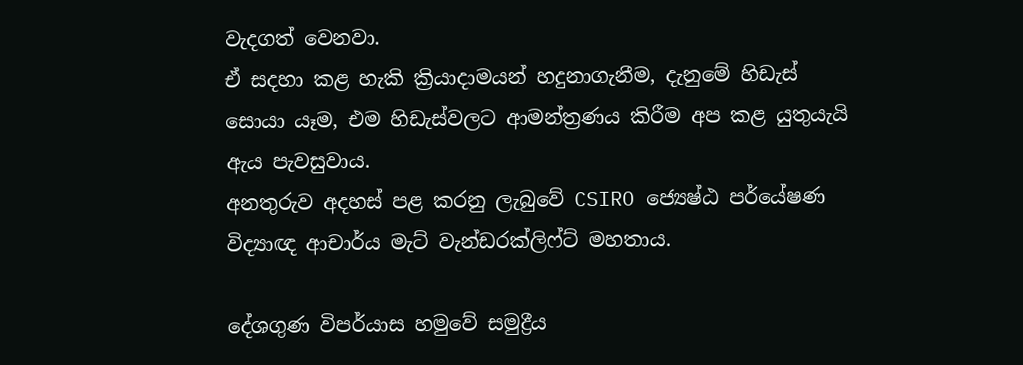වැදගත් වෙනවා.
ඒ සදහා කළ හැකි ක්‍රියාදාමයන් හදුනාගැනීම, දැනුමේ හිඩැස් සොයා යෑම, එම හිඩැස්වලට ආමන්ත්‍රණය කිරීම අප කළ යුතුයැයි ඇය පැවසුවාය.
අනතුරුව අදහස් පළ කරනු ලැබුවේ CSIRO ජ්‍යෙෂ්ඨ පර්යේෂණ විද්‍යාඥ ආචාර්ය මැට් වැන්ඩරක්ලිෆ්ට් මහතාය.

දේශගුණ විපර්යාස හමුවේ සමුද්‍රීය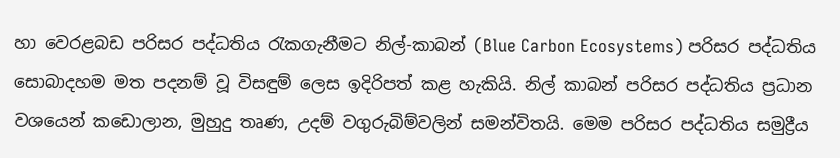හා වෙරළබඩ පරිසර පද්ධතිය රැකගැනීමට නිල්-කාබන් (Blue Carbon Ecosystems) පරිසර පද්ධතිය සොබාදහම මත පදනම් වූ විසඳුම් ලෙස ඉදිරිපත් කළ හැකියි. නිල් කාබන් පරිසර පද්ධතිය ප්‍රධාන වශයෙන් කඩොලාන, මුහුදු තෘණ, උදම් වගුරුබිම්වලින් සමන්විතයි. මෙම පරිසර පද්ධතිය සමුද්‍රීය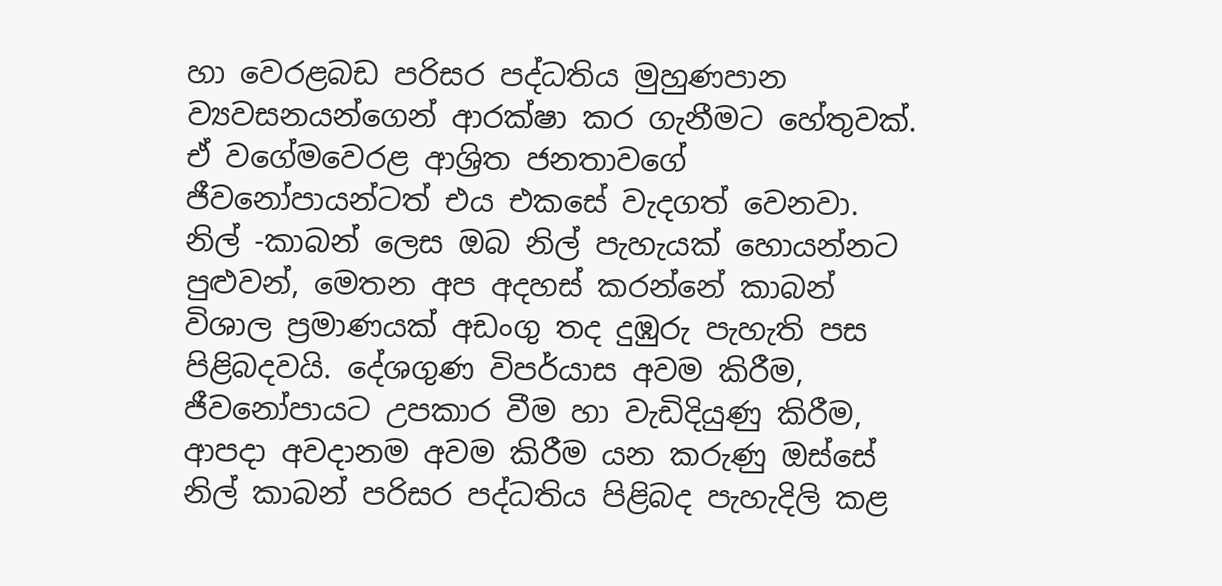හා වෙරළබඩ පරිසර පද්ධතිය මුහුණපාන ව්‍යවසනයන්ගෙන් ආරක්ෂා කර ගැනීමට හේතුවක්. ඒ වගේමවෙරළ ආශ්‍රිත ජනතාවගේ ජීවනෝපායන්ටත් එය එකසේ වැදගත් වෙනවා.
නිල් -කාබන් ලෙස ඔබ නිල් පැහැයක් හොයන්නට පුළුවන්, මෙතන අප අදහස් කරන්නේ කාබන් විශාල ප්‍රමාණයක් අඩංගු තද දුඹුරු පැහැති පස පිළිබදවයි. දේශගුණ විපර්යාස අවම කිරීම, ජීවනෝපායට උපකාර වීම හා වැඩිදියුණු කිරීම, ආපදා අවදානම අවම කිරීම යන කරුණු ඔස්සේ නිල් කාබන් පරිසර පද්ධතිය පිළිබද පැහැදිලි කළ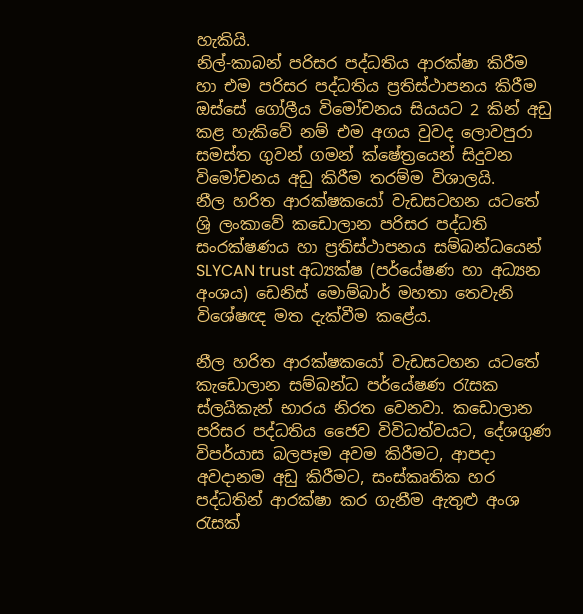හැකියි.
නිල්-කාබන් පරිසර පද්ධතිය ආරක්ෂා කිරීම හා එම පරිසර පද්ධතිය ප්‍රතිස්ථාපනය කිරීම ඔස්සේ ගෝලීය විමෝචනය සියයට 2 කින් අඩු කළ හැකිවේ නම් එම අගය වුවද ලොවපුරා සමස්ත ගුවන් ගමන් ක්ෂේත්‍රයෙන් සිදුවන විමෝචනය අඩු කිරීම තරම්ම විශාලයි.
නීල හරිත ආරක්ෂකයෝ වැඩසටහන යටතේ ශ්‍රි ලංකාවේ කඩොලාන පරිසර පද්ධති සංරක්ෂණය හා ප්‍රතිස්ථාපනය සම්බන්ධයෙන් SLYCAN trust අධ්‍යක්ෂ (පර්යේෂණ හා අධ්‍යන අංශය) ඩෙනිස් මොම්බාර් මහතා තෙවැනි විශේෂඥ මත දැක්වීම කළේය.

නීල හරිත ආරක්ෂකයෝ වැඩසටහන යටතේ කැඩොලාන සම්බන්ධ පර්යේෂණ රැසක ස්ලයිකැන් භාරය නිරත වෙනවා. කඩොලාන පරිසර පද්ධතිය ජෛව විවිධත්වයට, දේශගුණ විපර්යාස බලපෑම අවම කිරීමට, ආපදා අවදානම අඩු කිරීමට, සංස්කෘතික හර පද්ධතින් ආරක්ෂා කර ගැනීම ඇතුළු අංශ රැසක්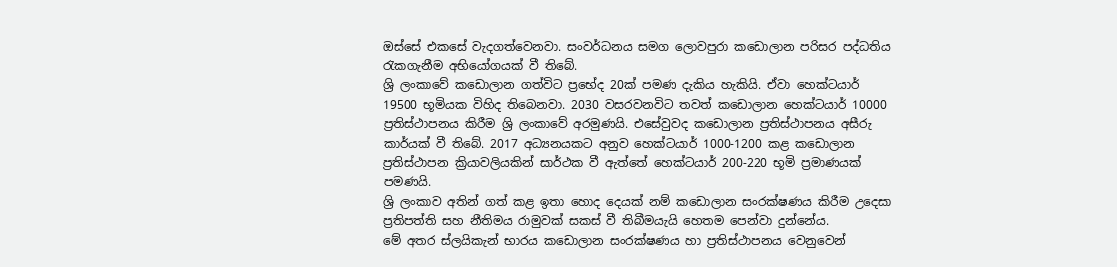ඔස්සේ එකසේ වැදගත්වෙනවා. සංවර්ධනය සමග ලොවපුරා කඩොලාන පරිසර පද්ධතිය රැකගැනීම අභියෝගයක් වී තිබේ.
ශ්‍රි ලංකාවේ කඩොලාන ගත්විට ප්‍රභේද 20ක් පමණ දැකිය හැකියි. ඒවා හෙක්ටයාර් 19500 භූමියක විහිද තිබෙනවා. 2030 වසරවනවිට තවත් කඩොලාන හෙක්ටයාර් 10000 ප්‍රතිස්ථාපනය කිරීම ශ්‍රි ලංකාවේ අරමුණයි. එසේවුවද කඩොලාන ප්‍රතිස්ථාපනය අසීරු කාර්යක් වී තිබේ. 2017 අධ්‍යනයකට අනුව හෙක්ටයාර් 1000-1200 කළ කඩොලාන ප්‍රතිස්ථාපන ක්‍රියාවලියකින් සාර්ථක වී ඇත්තේ හෙක්ටයාර් 200-220 භූමි ප්‍රමාණයක් පමණයි.
ශ්‍රි ලංකාව අතින් ගත් කළ ඉතා හොද දෙයක් නම් කඩොලාන සංරක්ෂණය කිරීම උදෙසා ප්‍රතිපත්ති සහ නීතිමය රාමුවක් සකස් වී තිබීමයැයි හෙතම පෙන්වා දුන්නේය.
මේ අතර ස්ලයිකැන් භාරය කඩොලාන සංරක්ෂණය හා ප්‍රතිස්ථාපනය වෙනුවෙන්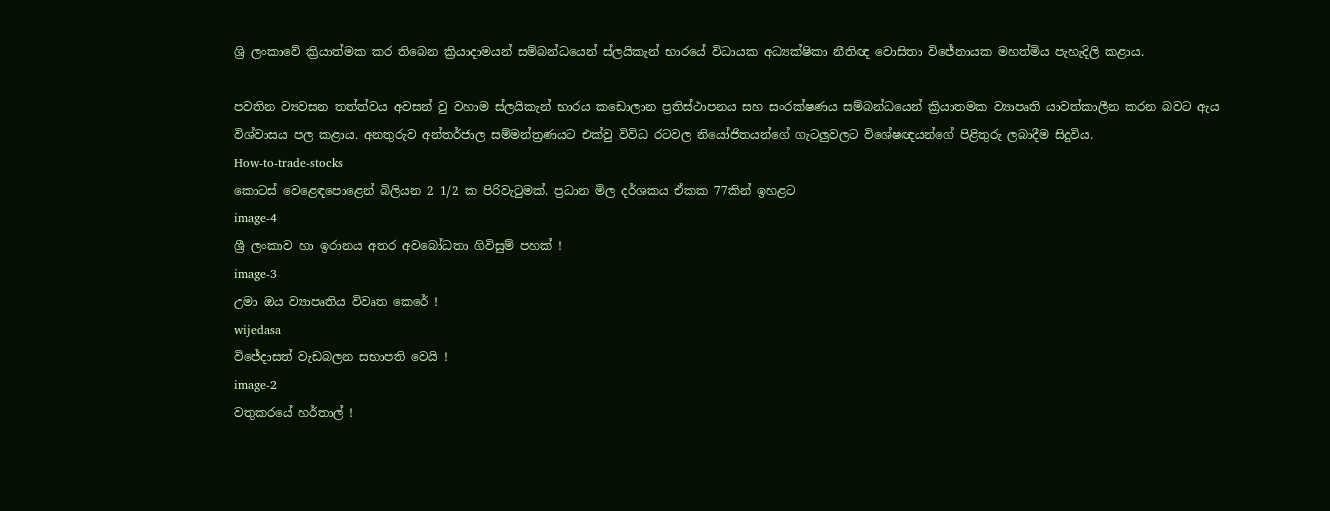ශ්‍රි ලංකාවේ ක්‍රියාත්මක කර තිබෙන ක්‍රියාදාමයන් සම්බන්ධයෙන් ස්ලයිකැන් භාරයේ විධායක අධ්‍යක්ෂිකා නීතිඥ වොසිතා විජේනායක මහත්මිය පැහැදිලි කළාය.

පවතින ව්‍යවසන තත්ත්වය අවසන් වු වහාම ස්ලයිකැන් භාරය කඩොලාන ප්‍රතිස්ථාපනය සහ සංරක්ෂණය සම්බන්ධයෙන් ක්‍රියාතමක ව්‍යාපෘති යාවත්කාලීන කරන බවට ඇය විශ්වාසය පල කළාය. අනතුරුව අන්තර්ජාල සම්මන්ත්‍රණයට එක්වු විවිධ රටවල නියෝජිතයන්ගේ ගැටලුවලට විශේෂඥයන්ගේ පිළිතුරු ලබාදීම සිදුවිය.
How-to-trade-stocks
කොටස් වෙළෙඳපොළෙන් බිලියන 2 1/2 ක පිරිවැටුමක්. ප්‍රධාන මිල දර්ශකය ඒකක 77කින් ඉහළට
image-4
ශ්‍රී ලංකාව හා ඉරානය අතර අවබෝධතා ගිවිසුම් පහක් !
image-3
උමා ඔය ව්‍යාපෘතිය විවෘත කෙරේ !
wijedasa
විජේදාසත් වැඩබලන සභාපති වෙයි !
image-2
වතුකරයේ හර්තාල් !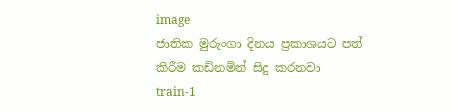image
ජාතික මුරුංගා දිනය ප්‍රකාශයට පත් කිරීම කඩිනමින් සිදු කරනවා
train-1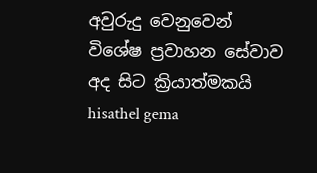අවුරුදු වෙනුවෙන් විශේෂ ප්‍රවාහන සේවාව අද සිට ක්‍රියාත්මකයි
hisathel gema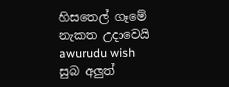හිසතෙල් ගෑමේ නැකත උදාවෙයි
awurudu wish
සුබ අලුත්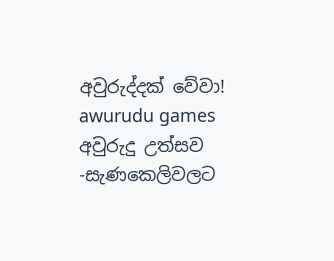අවුරුද්දක් වේවා!
awurudu games
අවුරුදු උත්සව -සැණකෙලිවලට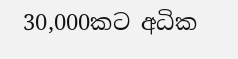30,000කට අධික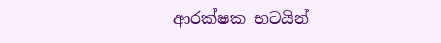ආරක්ෂක භටයින්